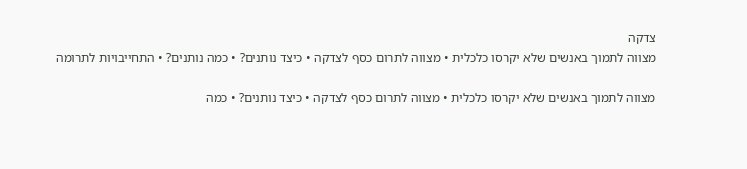צדקה
מצווה לתמוך באנשים שלא יקרסו כלכלית • מצווה לתרום כסף לצדקה • כיצד נותנים? • כמה נותנים? • התחייבויות לתרומה

מצווה לתמוך באנשים שלא יקרסו כלכלית • מצווה לתרום כסף לצדקה • כיצד נותנים? • כמה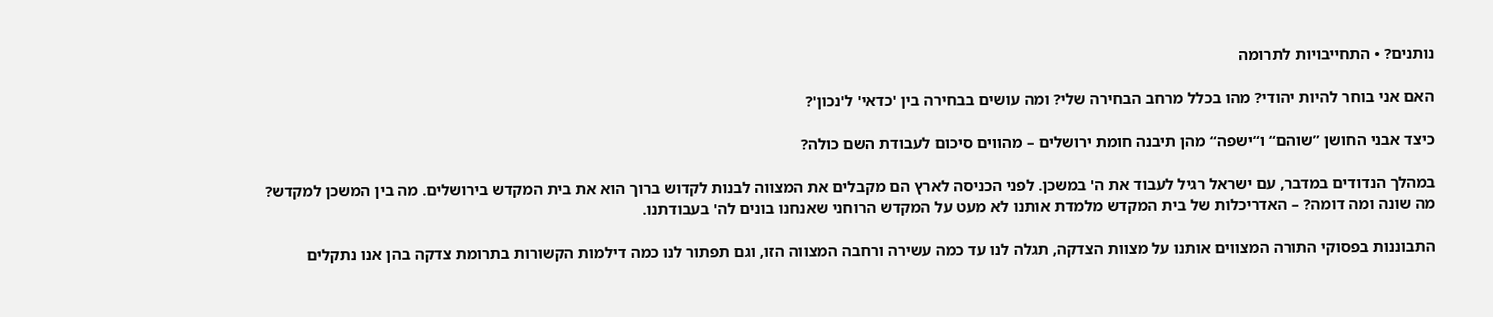נותנים? • התחייבויות לתרומה

האם אני בוחר להיות יהודי? מהו בכלל מרחב הבחירה שלי? ומה עושים בבחירה בין 'כדאי' ל'נכון'?

כיצד אבני החושן ”שוהם“ ו“ישפה“ מהן תיבנה חומת ירושלים – מהווים סיכום לעבודת השם כולה?

במהלך הנדודים במדבר, עם ישראל רגיל לעבוד את ה' במשכן. לפני הכניסה לארץ הם מקבלים את המצווה לבנות לקדוש ברוך הוא את בית המקדש בירושלים. מה בין המשכן למקדש? מה שונה ומה דומה? – האדריכלות של בית המקדש מלמדת אותנו לא מעט על המקדש הרוחני שאנחנו בונים לה' בעבודתנו.

התבוננות בפסוקי התורה המצווים אותנו על מצוות הצדקה, תגלה לנו עד כמה עשירה ורחבה המצווה הזו, וגם תפתור לנו כמה דילמות הקשורות בתרומת צדקה בהן אנו נתקלים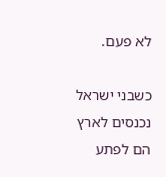לא פעם.

כשבני ישראל נכנסים לארץ הם לפתע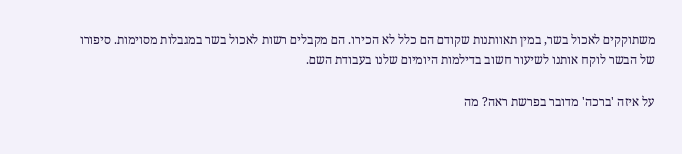משתוקקים לאכול בשר, במין תאוותנות שקודם הם כלל לא הכירו. הם מקבלים רשות לאכול בשר במגבלות מסוימות. סיפורו של הבשר לוקח אותנו לשיעור חשוב בדילמות היומיום שלנו בעבודת השם.

על איזה 'ברכה' מדובר בפרשת ראה? מה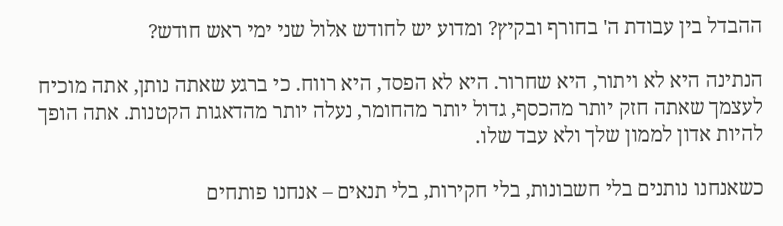ההבדל בין עבודת ה' בחורף ובקיץ? ומדוע יש לחודש אלול שני ימי ראש חודש?

הנתינה היא לא ויתור, היא שחרור. היא לא הפסד, היא רווח. כי ברגע שאתה נותן, אתה מוכיח לעצמך שאתה חזק יותר מהכסף, גדול יותר מהחומר, נעלה יותר מהדאגות הקטנות. אתה הופך להיות אדון לממון שלך ולא עבד שלו.

כשאנחנו נותנים בלי חשבונות, בלי חקירות, בלי תנאים – אנחנו פותחים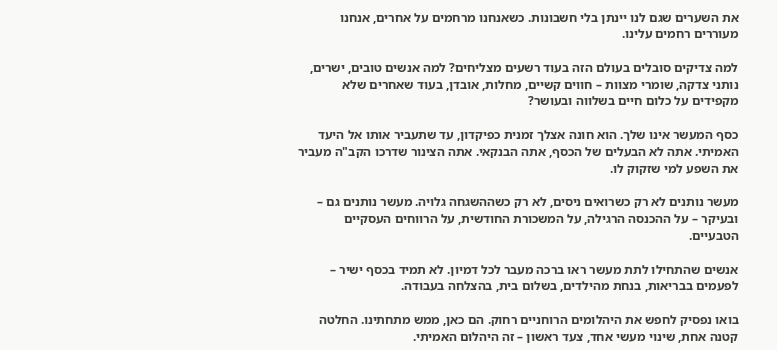את השערים שגם לנו יינתן בלי חשבונות. כשאנחנו מרחמים על אחרים, אנחנו מעוררים רחמים עלינו.

למה צדיקים סובלים בעולם הזה בעוד רשעים מצליחים? למה אנשים טובים, ישרים, נותני צדקה, שומרי מצוות – חווים קשיים, מחלות, אובדן, בעוד שאחרים שלא מקפידים על כלום חיים בשלווה ובעושר?

כסף המעשר אינו שלך. הוא חונה אצלך זמנית כפיקדון, עד שתעביר אותו אל היעד האמיתי. אתה לא הבעלים של הכסף, אתה הבנקאי. אתה הצינור שדרכו הקב"ה מעביר את השפע למי שזקוק לו.

מעשר נותנים לא רק כשרואים ניסים, לא רק כשההשגחה גלויה. מעשר נותנים גם – ובעיקר – על ההכנסה הרגילה, על המשכורת החודשית, על הרווחים העסקיים הטבעיים.

אנשים שהתחילו לתת מעשר ראו ברכה מעבר לכל דמיון. לא תמיד בכסף ישיר – לפעמים בבריאות, בנחת מהילדים, בשלום בית, בהצלחה בעבודה.

בואו נפסיק לחפש את היהלומים הרוחניים רחוק. הם כאן, ממש מתחתינו. החלטה קטנה אחת, שינוי מעשי אחד, צעד ראשון – זה היהלום האמיתי.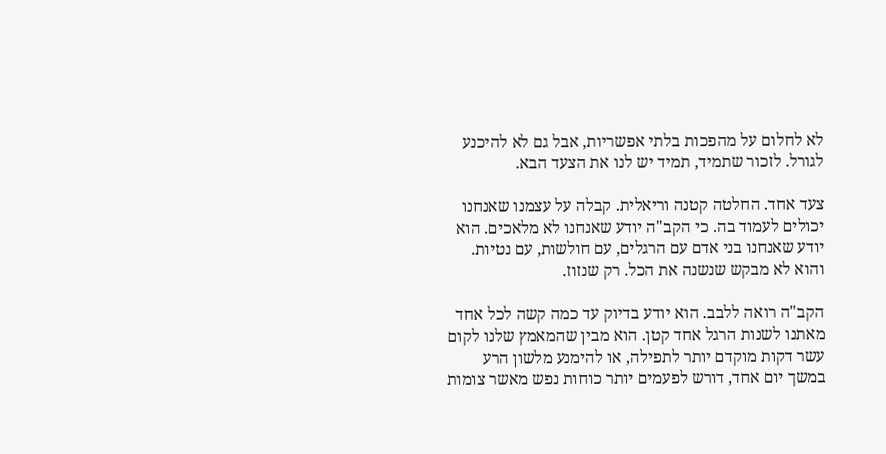לא לחלום על מהפכות בלתי אפשריות, אבל גם לא להיכנע לגורל. לזכור שתמיד, תמיד יש לנו את הצעד הבא.

צעד אחד. החלטה קטנה וריאלית. קבלה על עצמנו שאנחנו יכולים לעמוד בה. כי הקב"ה יודע שאנחנו לא מלאכים. הוא יודע שאנחנו בני אדם עם הרגלים, עם חולשות, עם נטיות. והוא לא מבקש שנשנה את הכל. רק שנזוז.

הקב"ה רואה ללבב. הוא יודע בדיוק עד כמה קשה לכל אחד מאתנו לשנות הרגל אחד קטן. הוא מבין שהמאמץ שלנו לקום עשר דקות מוקדם יותר לתפילה, או להימנע מלשון הרע במשך יום אחד, דורש לפעמים יותר כוחות נפש מאשר צומות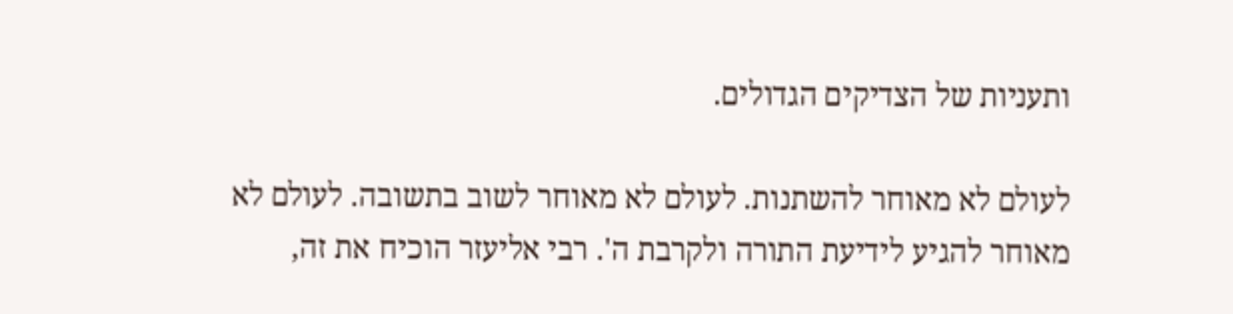ותעניות של הצדיקים הגדולים.

לעולם לא מאוחר להשתנות. לעולם לא מאוחר לשוב בתשובה. לעולם לא מאוחר להגיע לידיעת התורה ולקרבת ה'. רבי אליעזר הוכיח את זה,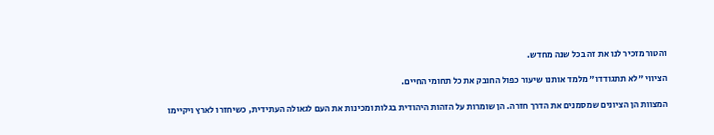והטור מזכיר לנו את זה בכל שנה מחדש.

הציווי "לא תתגודדו" מלמד אותנו שיעור כפול החובק את כל תחומי החיים.

המצוות הן הציונים שמסמנים את הדרך חזרה. הן שומרות על הזהות היהודית בגלות ומכינות את העם לגאולה העתידית, כשיחזרו לארץ ויקיימו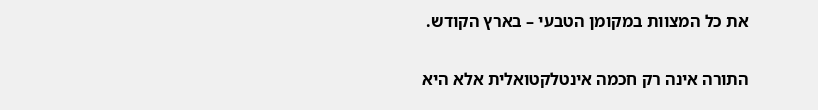את כל המצוות במקומן הטבעי – בארץ הקודש.

התורה אינה רק חכמה אינטלקטואלית אלא היא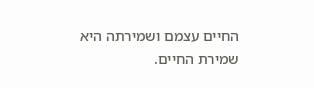החיים עצמם ושמירתה היא שמירת החיים.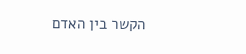הקשר בין האדם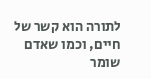לתורה הוא קשר של חיים, וכמו שאדם שומר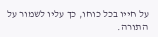על חייו בכל כוחו, כך עליו לשמור על התורה.